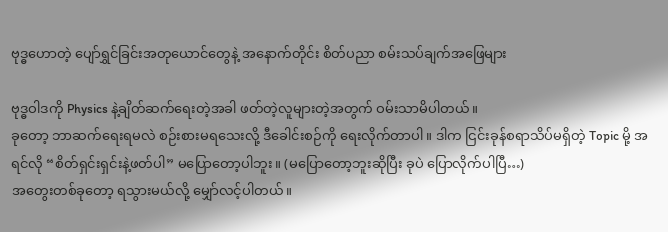ဗုဒ္ဓဟောတဲ့ ပျော်ရွှင်ခြင်းအတုယောင်တွေနဲ့ အနောက်တိုင်း စိတ်ပညာ စမ်းသပ်ချက်အဖြေများ

ဗုဒ္ဓဝါဒကို Physics နဲ့ချိတ်ဆက်ရေးတဲ့အခါ ဖတ်တဲ့လူများတဲ့အတွက် ဝမ်းသာမိပါတယ်။
ခုတော့ ဘာဆက်ရေးရမလဲ စဉ်းစားမရသေးလို့ ဒီခေါင်းစဉ်ကို ရေးလိုက်တာပါ။ ဒါက ငြင်းခုန်စရာသိပ်မရှိတဲ့ Topic မို့ အရင်လို “စိတ်ရှင်းရှင်းနဲ့ဖတ်ပါ” မပြောတော့ပါဘူး။ (မပြောတော့ဘူးဆိုပြီး ခုပဲ ပြောလိုက်ပါပြီ…)
အတွေးတစ်ခုတော့ ရသွားမယ်လို့ မျှော်လင့်ပါတယ်။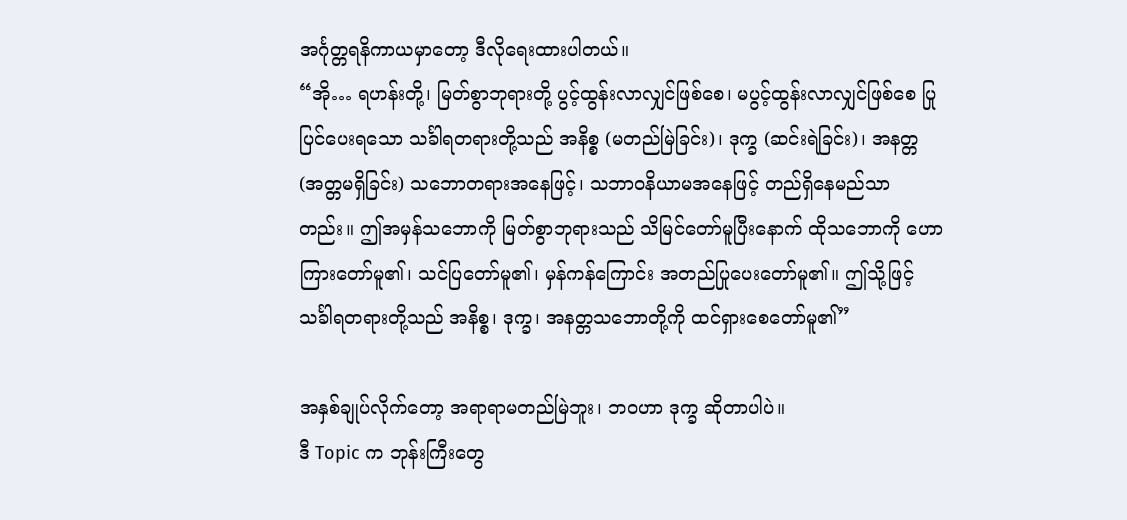အင်္ဂုတ္တရနိကာယမှာတော့ ဒီလိုရေးထားပါတယ်။
“အို… ရဟန်းတို့၊ မြတ်စွာဘုရားတို့ ပွင့်ထွန်းလာလျှင်ဖြစ်စေ၊ မပွင့်ထွန်းလာလျှင်ဖြစ်စေ ပြုပြင်ပေးရသော သင်္ခါရတရားတို့သည် အနိစ္စ (မတည်မြဲခြင်း)၊ ဒုက္ခ (ဆင်းရဲခြင်း)၊ အနတ္တ (အတ္တမရှိခြင်း) သဘောတရားအနေဖြင့်၊ သဘာဝနိယာမအနေဖြင့် တည်ရှိနေမည်သာတည်း။ ဤအမှန်သဘောကို မြတ်စွာဘုရားသည် သိမြင်တော်မူပြီးနောက် ထိုသဘောကို ဟောကြားတော်မူ၏၊ သင်ပြတော်မူ၏၊ မှန်ကန်ကြောင်း အတည်ပြုပေးတော်မူ၏။ ဤသို့ဖြင့် သင်္ခါရတရားတို့သည် အနိစ္စ၊ ဒုက္ခ၊ အနတ္တသဘောတို့ကို ထင်ရှားစေတော်မူ၏”

အနှစ်ချုပ်လိုက်တော့ အရာရာမတည်မြဲဘူး၊ ဘဝဟာ ဒုက္ခ ဆိုတာပါပဲ။
ဒီ Topic က ဘုန်းကြီးတွေ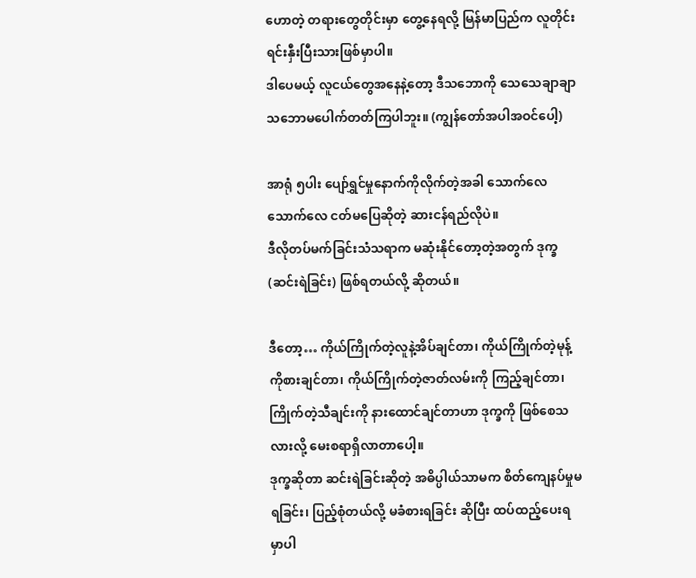ဟောတဲ့ တရားတွေတိုင်းမှာ တွေ့နေရလို့ မြန်မာပြည်က လူတိုင်းရင်းနှီးပြီးသားဖြစ်မှာပါ။
ဒါပေမယ့် လူငယ်တွေအနေနဲ့တော့ ဒီသဘောကို သေသေချာချာ သဘောမပေါက်တတ်ကြပါဘူး။ (ကျွန်တော်အပါအဝင်ပေါ့)

အာရုံ ၅ပါး ပျော်ရွှင်မှုနောက်ကိုလိုက်တဲ့အခါ သောက်လေသောက်လေ ငတ်မပြေဆိုတဲ့ ဆားငန်ရည်လိုပဲ။
ဒီလိုတပ်မက်ခြင်းသံသရာက မဆုံးနိုင်တော့တဲ့အတွက် ဒုက္ခ (ဆင်းရဲခြင်း) ဖြစ်ရတယ်လို့ ဆိုတယ်။

ဒီတော့… ကိုယ်ကြိုက်တဲ့လူနဲ့အိပ်ချင်တာ၊ ကိုယ်ကြိုက်တဲ့မုန့်ကိုစားချင်တာ၊ ကိုယ်ကြိုက်တဲ့ဇာတ်လမ်းကို ကြည့်ချင်တာ၊ ကြိုက်တဲ့သီချင်းကို နားထောင်ချင်တာဟာ ဒုက္ခကို ဖြစ်စေသလားလို့ မေးစရာရှိလာတာပေါ့။
ဒုက္ခဆိုတာ ဆင်းရဲခြင်းဆိုတဲ့ အဓိပ္ပါယ်သာမက စိတ်ကျေနပ်မှုမရခြင်း၊ ပြည့်စုံတယ်လို့ မခံစားရခြင်း ဆိုပြီး ထပ်ထည့်ပေးရမှာပါ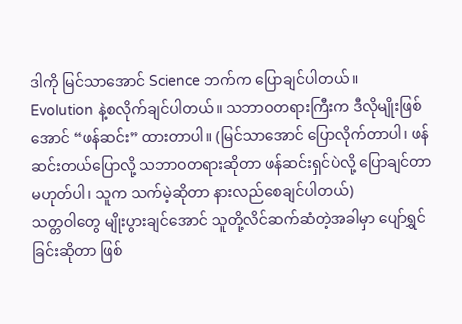ဒါကို မြင်သာအောင် Science ဘက်က ပြောချင်ပါတယ်။
Evolution နဲ့စလိုက်ချင်ပါတယ်။ သဘာဝတရားကြီးက ဒီလိုမျိုးဖြစ်အောင် “ဖန်ဆင်း” ထားတာပါ။ (မြင်သာအောင် ပြောလိုက်တာပါ၊ ဖန်ဆင်းတယ်ပြောလို့ သဘာဝတရားဆိုတာ ဖန်ဆင်းရှင်ပဲလို့ ပြောချင်တာမဟုတ်ပါ၊ သူက သက်မဲ့ဆိုတာ နားလည်စေချင်ပါတယ်)
သတ္တဝါတွေ မျိုးပွားချင်အောင် သူတို့လိင်ဆက်ဆံတဲ့အခါမှာ ပျော်ရွှင်ခြင်းဆိုတာ ဖြစ်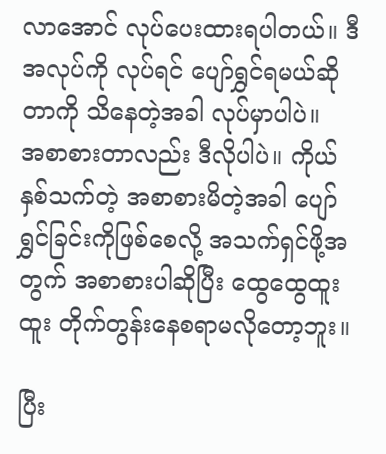လာအောင် လုပ်ပေးထားရပါတယ်။ ဒီအလုပ်ကို လုပ်ရင် ပျော်ရွှင်ရမယ်ဆိုတာကို သိနေတဲ့အခါ လုပ်မှာပါပဲ။
အစာစားတာလည်း ဒီလိုပါပဲ။ ကိုယ်နှစ်သက်တဲ့ အစာစားမိတဲ့အခါ ပျော်ရွှင်ခြင်းကိုဖြစ်စေလို့ အသက်ရှင်ဖို့အတွက် အစာစားပါဆိုပြီး ထွေထွေထူးထူး တိုက်တွန်းနေစရာမလိုတော့ဘူး။

ပြီး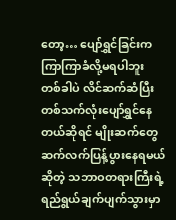တော့… ပျော်ရွှင်ခြင်းက ကြာကြာခံလို့မရပါဘူး
တစ်ခါပဲ လိင်ဆက်ဆံပြီး တစ်သက်လုံးပျော်ရွှင်နေတယ်ဆိုရင် မျိုးဆက်တွေ ဆက်လက်ပြန့်ပွားနေရမယ်ဆိုတဲ့ သဘာဝတရားကြီးရဲ့ ရည်ရွယ်ချက်ပျက်သွားမှာ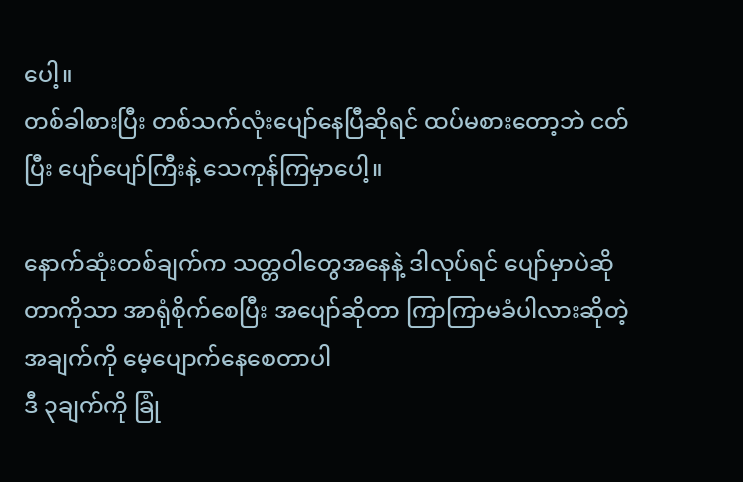ပေါ့။
တစ်ခါစားပြီး တစ်သက်လုံးပျော်နေပြီဆိုရင် ထပ်မစားတော့ဘဲ ငတ်ပြီး ပျော်ပျော်ကြီးနဲ့ သေကုန်ကြမှာပေါ့။

နောက်ဆုံးတစ်ချက်က သတ္တဝါတွေအနေနဲ့ ဒါလုပ်ရင် ပျော်မှာပဲဆိုတာကိုသာ အာရုံစိုက်စေပြီး အပျော်ဆိုတာ ကြာကြာမခံပါလားဆိုတဲ့အချက်ကို မေ့ပျောက်နေစေတာပါ
ဒီ ၃ချက်ကို ခြုံ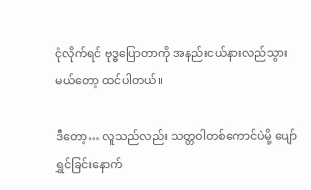ငုံလိုက်ရင် ဗုဒ္ဓပြောတာကို အနည်းငယ်နားလည်သွားမယ်တော့ ထင်ပါတယ်။

ဒီတော့… လူသည်လည်း သတ္တဝါတစ်ကောင်ပဲမို့ ပျော်ရွှင်ခြင်းနောက်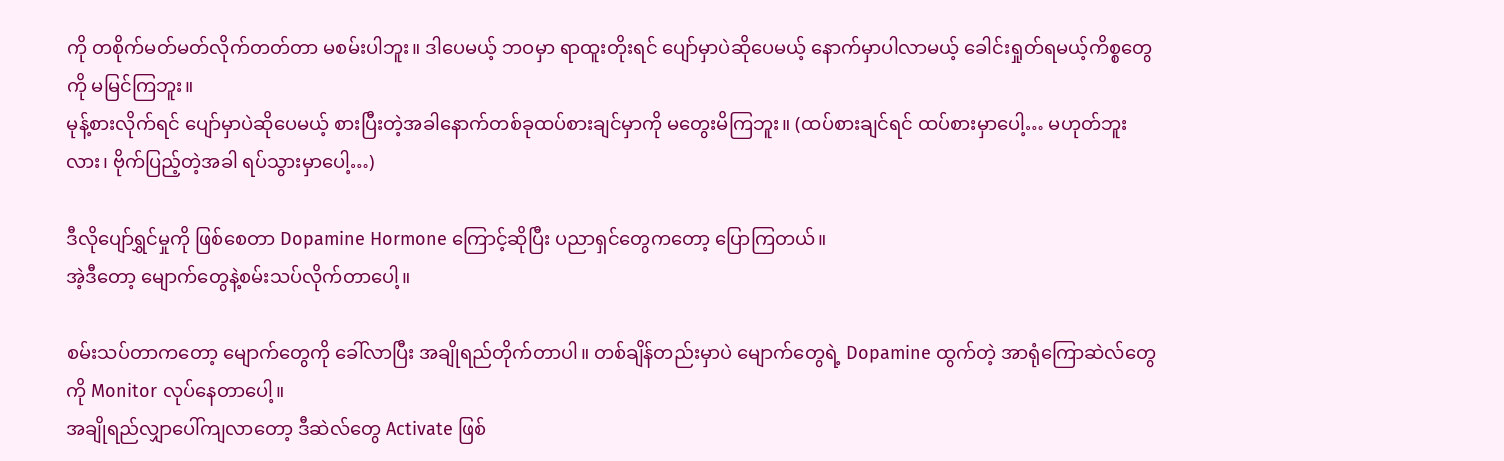ကို တစိုက်မတ်မတ်လိုက်တတ်တာ မစမ်းပါဘူး။ ဒါပေမယ့် ဘဝမှာ ရာထူးတိုးရင် ပျော်မှာပဲဆိုပေမယ့် နောက်မှာပါလာမယ့် ခေါင်းရှုတ်ရမယ့်ကိစ္စတွေကို မမြင်ကြဘူး။
မုန့်စားလိုက်ရင် ပျော်မှာပဲဆိုပေမယ့် စားပြီးတဲ့အခါနောက်တစ်ခုထပ်စားချင်မှာကို မတွေးမိကြဘူး။ (ထပ်စားချင်ရင် ထပ်စားမှာပေါ့… မဟုတ်ဘူးလား၊ ဗိုက်ပြည့်တဲ့အခါ ရပ်သွားမှာပေါ့…)

ဒီလိုပျော်ရွှင်မှုကို ဖြစ်စေတာ Dopamine Hormone ကြောင့်ဆိုပြီး ပညာရှင်တွေကတော့ ပြောကြတယ်။
အဲ့ဒီတော့ မျောက်တွေနဲ့စမ်းသပ်လိုက်တာပေါ့။

စမ်းသပ်တာကတော့ မျောက်တွေကို ခေါ်လာပြီး အချိုရည်တိုက်တာပါ။ တစ်ချိန်တည်းမှာပဲ မျောက်တွေရဲ့ Dopamine ထွက်တဲ့ အာရုံကြောဆဲလ်တွေကို Monitor လုပ်နေတာပေါ့။
အချိုရည်လျှာပေါ်ကျလာတော့ ဒီဆဲလ်တွေ Activate ဖြစ်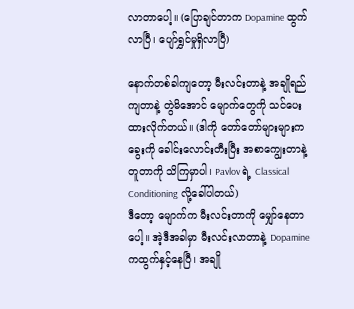လာတာပေါ့။ (ပြောချင်တာက Dopamine ထွက်လာပြီ၊ ပျော်ရွှင်မှုရှိလာပြီ)

နောက်တစ်ခါကျတော့ မီးလင်းတာနဲ့ အချိုရည်ကျတာနဲ့ တွဲမိအောင် မျောက်တွေကို သင်ပေးထားလိုက်တယ်။ (ဒါကို တော်တော်များများက ခွေးကို ခေါင်းလောင်းတီးပြီး အစာကျွေးတာနဲ့ တူတာကို သိကြမှာပါ၊ Pavlov ရဲ့ Classical Conditioning လို့ခေါ်ပါတယ်)
ဒီတော့ မျောက်က မီးလင်းတာကို မျှော်နေတာပေါ့။ အဲ့ဒီအခါမှာ မီးလင်းလာတာနဲ့ Dopamine ကထွက်နှင့်နေပြီ၊ အချို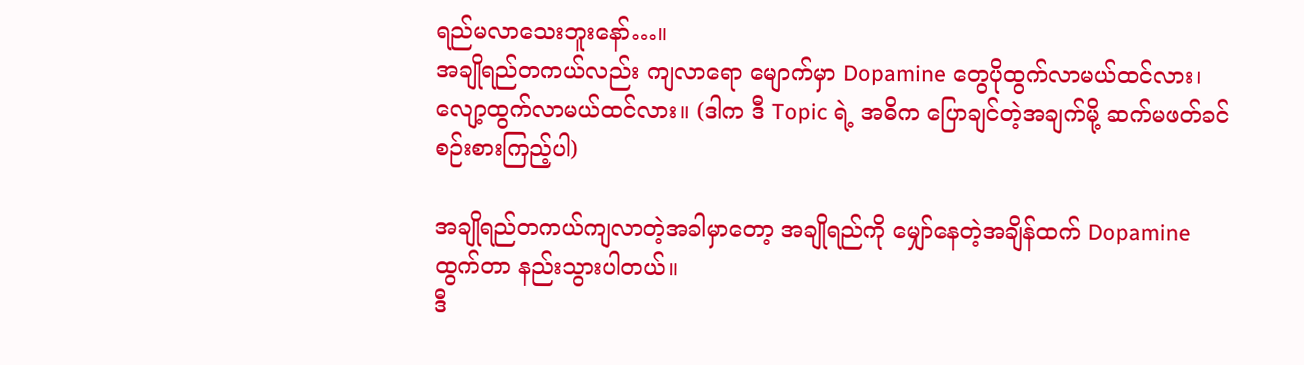ရည်မလာသေးဘူးနော်…။
အချိုရည်တကယ်လည်း ကျလာရော မျောက်မှာ Dopamine တွေပိုထွက်လာမယ်ထင်လား၊ လျော့ထွက်လာမယ်ထင်လား။ (ဒါက ဒီ Topic ရဲ့ အဓိက ပြောချင်တဲ့အချက်မို့ ဆက်မဖတ်ခင် စဉ်းစားကြည့်ပါ)

အချိုရည်တကယ်ကျလာတဲ့အခါမှာတော့ အချိုရည်ကို မျှော်နေတဲ့အချိန်ထက် Dopamine ထွက်တာ နည်းသွားပါတယ်။
ဒီ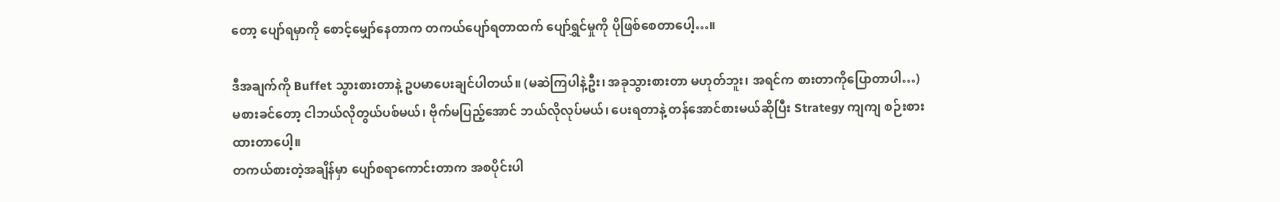တော့ ပျော်ရမှာကို စောင့်မျှော်နေတာက တကယ်ပျော်ရတာထက် ပျော်ရွှင်မှုကို ပိုဖြစ်စေတာပေါ့…။

ဒီအချက်ကို Buffet သွားစားတာနဲ့ ဥပမာပေးချင်ပါတယ်။ (မဆဲကြပါနဲ့ဦး၊ အခုသွားစားတာ မဟုတ်ဘူး၊ အရင်က စားတာကိုပြောတာပါ…)
မစားခင်တော့ ငါဘယ်လိုတွယ်ပစ်မယ်၊ ဗိုက်မပြည့်အောင် ဘယ်လိုလုပ်မယ်၊ ပေးရတာနဲ့ တန်အောင်စားမယ်ဆိုပြီး Strategy ကျကျ စဉ်းစားထားတာပေါ့။
တကယ်စားတဲ့အချိန်မှာ ပျော်စရာကောင်းတာက အစပိုင်းပါ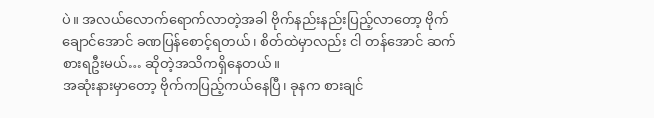ပဲ။ အလယ်လောက်ရောက်လာတဲ့အခါ ဗိုက်နည်းနည်းပြည့်လာတော့ ဗိုက်ချောင်အောင် ခဏပြန်စောင့်ရတယ်၊ စိတ်ထဲမှာလည်း ငါ တန်အောင် ဆက်စားရဦးမယ်… ဆိုတဲ့အသိကရှိနေတယ်။
အဆုံးနားမှာတော့ ဗိုက်ကပြည့်ကယ်နေပြီ၊ ခုနက စားချင်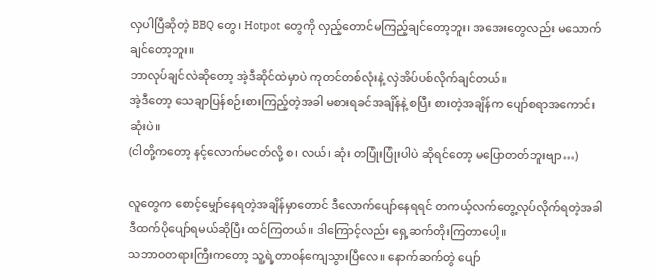လှပါပြီဆိုတဲ့ BBQ တွေ၊ Hotpot တွေကို လှည့်တောင်မကြည့်ချင်တော့ဘူး၊ အအေးတွေလည်း မသောက်ချင်တော့ဘူး။
ဘာလုပ်ချင်လဲဆိုတော့ အဲ့ဒီဆိုင်ထဲမှာပဲ ကုတင်တစ်လုံးနဲ့ လှဲအိပ်ပစ်လိုက်ချင်တယ်။
အဲ့ဒီတော့ သေချာပြန်စဉ်းစားကြည့်တဲ့အခါ မစားရခင်အချိန်နဲ့ စပြီး စားတဲ့အချိန်က ပျော်စရာအကောင်းဆုံးပဲ။
(ငါတို့ကတော့ နင့်လောက်မငတ်လို့ စ၊ လယ်၊ ဆုံး တပြုံးပြုံးပါပဲ ဆိုရင်တော့ မပြောတတ်ဘူးဗျာ…)

လူတွေက စောင့်မျှော်နေရတဲ့အချိန်မှာတောင် ဒီလောက်ပျော်နေရရင် တကယ့်လက်တွေ့လုပ်လိုက်ရတဲ့အခါ ဒီထက်ပိုပျော်ရမယ်ဆိုပြီး ထင်ကြတယ်။ ဒါကြောင့်လည်း ရှေ့ဆက်တိုးကြတာပေါ့။
သဘာဝတရားကြီးကတော့ သူ့ရဲ့တာဝန်ကျေသွားပြီလေ။ နောက်ဆက်တွဲ ပျော်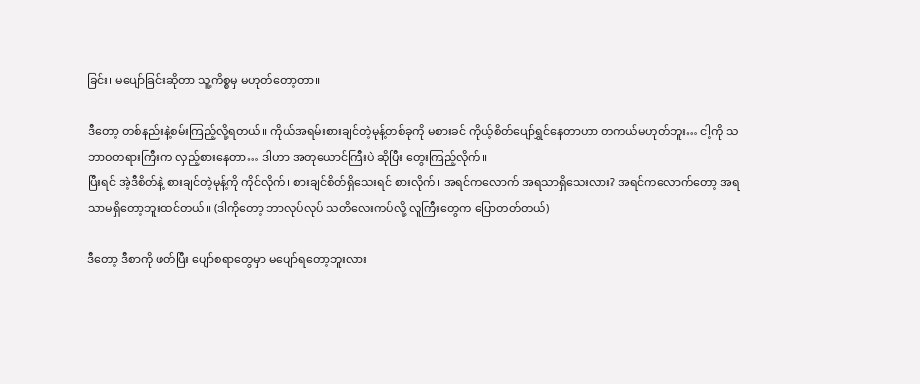ခြင်း၊ မပျော်ခြင်းဆိုတာ သူ့ကိစ္စမှ မဟုတ်တော့တာ။

ဒီတော့ တစ်နည်းနဲ့စမ်းကြည့်လို့ရတယ်။ ကိုယ်အရမ်းစားချင်တဲ့မုန့်တစ်ခုကို မစားခင် ကိုယ့်စိတ်ပျော်ရွှင်နေတာဟာ တကယ်မဟုတ်ဘူး… ငါ့ကို သဘာဝတရားကြီးက လှည့်စားနေတာ… ဒါဟာ အတုယောင်ကြီးပဲ ဆိုပြီး တွေးကြည့်လိုက်။
ပြီးရင် အဲ့ဒီစိတ်နဲ့ စားချင်တဲ့မုန့်ကို ကိုင်လိုက်၊ စားချင်စိတ်ရှိသေးရင် စားလိုက်၊ အရင်ကလောက် အရသာရှိသေးလား? အရင်ကလောက်တော့ အရသာမရှိတော့ဘူးထင်တယ်။ (ဒါကိုတော့ ဘာလုပ်လုပ် သတိလေးကပ်လို့ လူကြီးတွေက ပြောတတ်တယ်)

ဒီတော့ ဒီစာကို ဖတ်ပြီး ပျော်စရာတွေမှာ မပျော်ရတော့ဘူးလား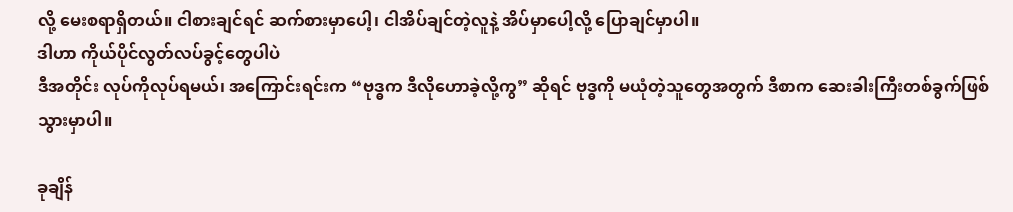လို့ မေးစရာရှိတယ်။ ငါစားချင်ရင် ဆက်စားမှာပေါ့၊ ငါအိပ်ချင်တဲ့လူနဲ့ အိပ်မှာပေါ့လို့ ပြောချင်မှာပါ။
ဒါဟာ ကိုယ်ပိုင်လွတ်လပ်ခွင့်တွေပါပဲ
ဒီအတိုင်း လုပ်ကိုလုပ်ရမယ်၊ အကြောင်းရင်းက “ဗုဒ္ဓက ဒီလိုဟောခဲ့လို့ကွ” ဆိုရင် ဗုဒ္ဓကို မယုံတဲ့သူတွေအတွက် ဒီစာက ဆေးခါးကြီးတစ်ခွက်ဖြစ်သွားမှာပါ။

ခုချိန်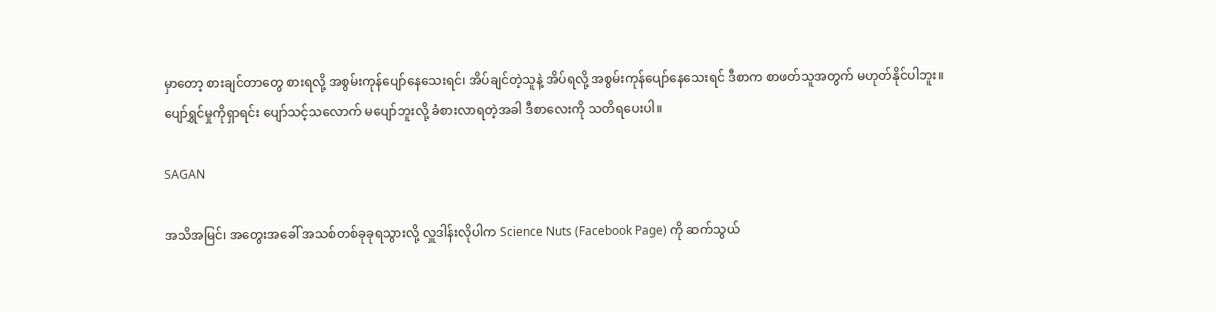မှာတော့ စားချင်တာတွေ စားရလို့ အစွမ်းကုန်ပျော်နေသေးရင်၊ အိပ်ချင်တဲ့သူနဲ့ အိပ်ရလို့ အစွမ်းကုန်ပျော်နေသေးရင် ဒီစာက စာဖတ်သူအတွက် မဟုတ်နိုင်ပါဘူး။
ပျော်ရွှင်မှုကိုရှာရင်း ပျော်သင့်သလောက် မပျော်ဘူးလို့ ခံစားလာရတဲ့အခါ ဒီစာလေးကို သတိရပေးပါ။

SAGAN

အသိအမြင်၊ အတွေးအခေါ် အသစ်တစ်ခုခုရသွားလို့ လှူဒါန်းလိုပါက Science Nuts (Facebook Page) ကို ဆက်သွယ်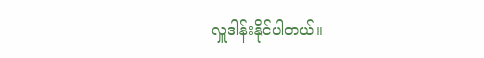လှူဒါန်းနိုင်ပါတယ်။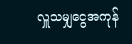လှူသမျှငွေအကုန်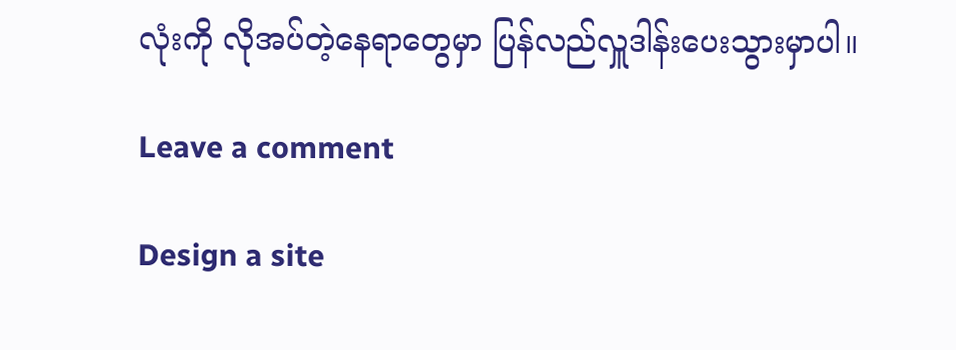လုံးကို လိုအပ်တဲ့နေရာတွေမှာ ပြန်လည်လှူဒါန်းပေးသွားမှာပါ။

Leave a comment

Design a site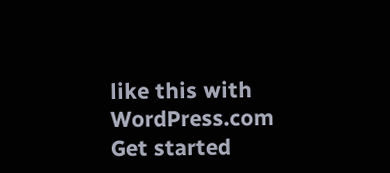like this with WordPress.com
Get started